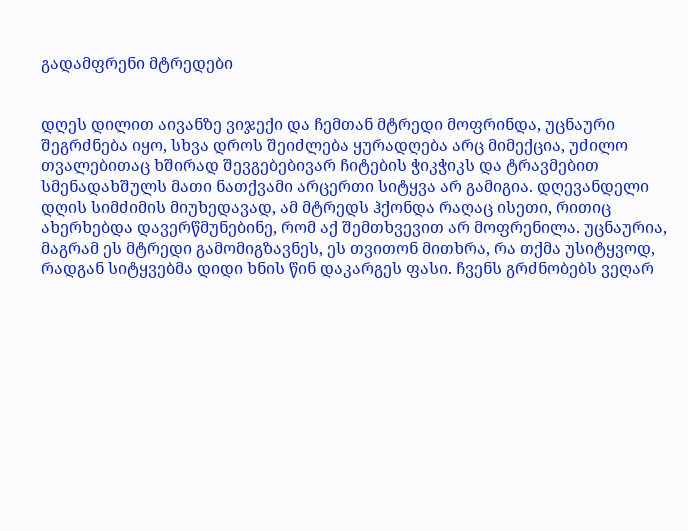გადამფრენი მტრედები


დღეს დილით აივანზე ვიჯექი და ჩემთან მტრედი მოფრინდა, უცნაური შეგრძნება იყო, სხვა დროს შეიძლება ყურადღება არც მიმექცია, უძილო თვალებითაც ხშირად შევგებებივარ ჩიტების ჭიკჭიკს და ტრავმებით სმენადახშულს მათი ნათქვამი არცერთი სიტყვა არ გამიგია. დღევანდელი დღის სიმძიმის მიუხედავად, ამ მტრედს ჰქონდა რაღაც ისეთი, რითიც ახერხებდა დავერწმუნებინე, რომ აქ შემთხვევით არ მოფრენილა. უცნაურია, მაგრამ ეს მტრედი გამომიგზავნეს, ეს თვითონ მითხრა, რა თქმა უსიტყვოდ, რადგან სიტყვებმა დიდი ხნის წინ დაკარგეს ფასი. ჩვენს გრძნობებს ვეღარ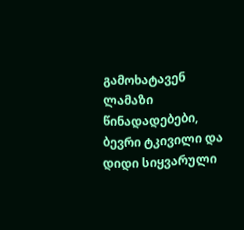გამოხატავენ ლამაზი წინადადებები, ბევრი ტკივილი და დიდი სიყვარული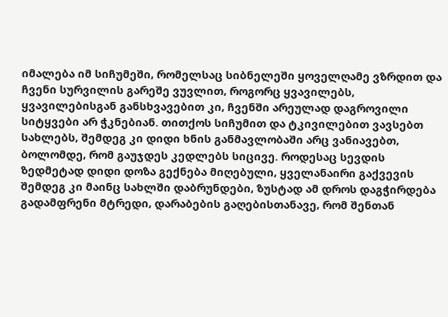იმალება იმ სიჩუმეში, რომელსაც სიბნელეში ყოველღამე ვზრდით და ჩვენი სურვილის გარეშე ვუვლით, როგორც ყვავილებს, ყვავილებისგან განსხვავებით კი, ჩვენში არეულად დაგროვილი სიტყვები არ ჭკნებიან. თითქოს სიჩუმით და ტკივილებით ვავსებთ სახლებს, შემდეგ კი დიდი ხნის განმავლობაში არც ვანიავებთ, ბოლომდე, რომ გაუჯდეს კედლებს სიცივე. როდესაც სევდის ზედმეტად დიდი დოზა გექნება მიღებული, ყველანაირი გაქვევის შემდეგ კი მაინც სახლში დაბრუნდები, ზუსტად ამ დროს დაგჭირდება გადამფრენი მტრედი, დარაბების გაღებისთანავე, რომ შენთან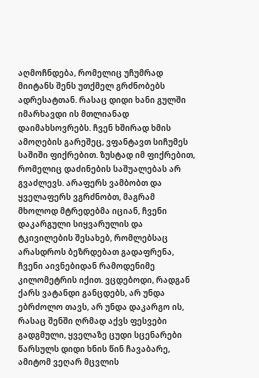აღმოჩნდება, რომელიც უჩუმრად მიიტანს შენს უთქმელ გრძნობებს ადრესატთან. რასაც დიდი ხანი გულში იმარხავდი ის მთლიანად დაიმახსოვრებს. ჩვენ ხშირად ხმის ამოღების გარეშეც, ვფანტავთ სიჩუმეს საშიში ფიქრებით. ზუსტად იმ ფიქრებით, რომელიც დაძინების საშუალებას არ გვაძლევს. არაფერს ვამბობთ და ყველაფერს ვგრძნობთ, მაგრამ მხოლოდ მტრედებმა იციან, ჩვენი დაკარგული სიყვარულის და ტკივილების შესახებ, რომლებსაც არასდროს ბეზრდებათ გადაფრენა, ჩვენი აივნებიდან რამოდენიმე კილომეტრის იქით. ვცდებოდი, რადგან ქარს ვატანდი განცდებს, არ უნდა ებრძოლო თავს, არ უნდა დაკარგო ის, რასაც შენში ღრმად აქვს ფესვები გადგმული, ყველაზე ცუდი სცენარები წარსულს დიდი ხნის წინ ჩავაბარე, ამიტომ ვეღარ მცვლის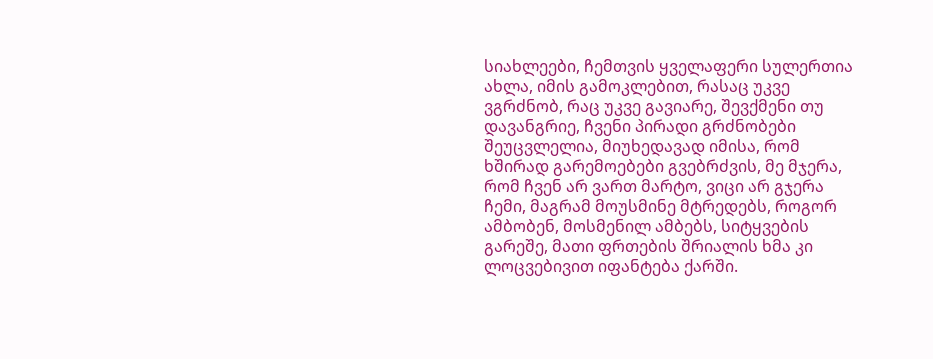სიახლეები, ჩემთვის ყველაფერი სულერთია ახლა, იმის გამოკლებით, რასაც უკვე ვგრძნობ, რაც უკვე გავიარე, შევქმენი თუ დავანგრიე, ჩვენი პირადი გრძნობები შეუცვლელია, მიუხედავად იმისა, რომ ხშირად გარემოებები გვებრძვის, მე მჯერა, რომ ჩვენ არ ვართ მარტო, ვიცი არ გჯერა ჩემი, მაგრამ მოუსმინე მტრედებს, როგორ ამბობენ, მოსმენილ ამბებს, სიტყვების გარეშე, მათი ფრთების შრიალის ხმა კი ლოცვებივით იფანტება ქარში.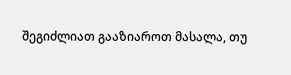შეგიძლიათ გააზიაროთ მასალა, თუ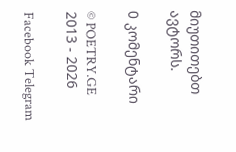მიუთითებთ ავტორს.

0 კომენტარი

© POETRY.GE 2013 - 2026

Facebook Telegram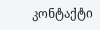კონტაქტი